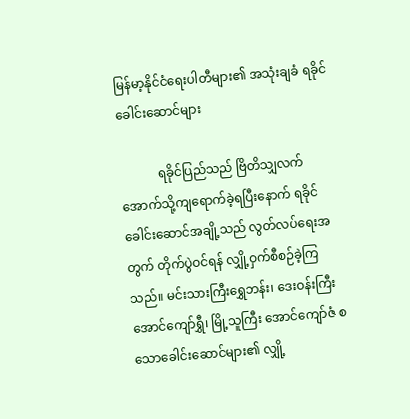မြန်မာ့နိုင်ငံရေးပါတီများ၏ အသုံးချခံ ရခိုင်ခေါင်းဆောင်များ

            ရခိုင်ပြည်သည် ဗြိတိသျှလက်အောက်သို့ကျရောက်ခဲ့ရပြီးနောက် ရခိုင်ခေါင်းဆောင်အချို့သည် လွတ်လပ်ရေးအတွက် တိုက်ပွဲဝင်ရန် လျှို့ဝှက်စီစဉ်ခဲ့ကြသည်။ မင်းသားကြီးရွှေဘန်း၊ ဒေးဝန်းကြီးအောင်ကျော်ရွှီ၊ မြို့သူကြီး အောင်ကျော်ဇံ စသောခေါင်းဆောင်များ၏ လျှို့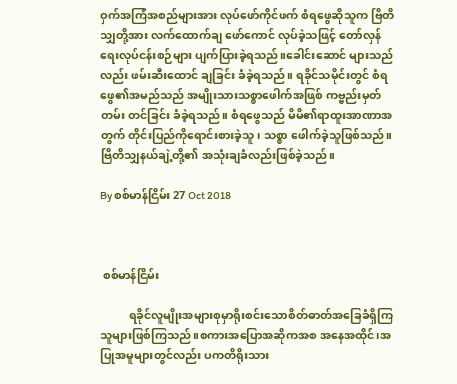ဝှက်အကြံအစည်များအား လုပ်ဖော်ကိုင်ဖက် စံရဖွေဆိုသူက ဗြိတိသျှတို့အား လက်ထောက်ချ ဖော်ကောင် လုပ်ခဲ့သဖြင့် တော်လှန်ရေးလုပ်ငန်းစဉ်များ ပျက်ပြားခဲ့ရသည်။ခေါင်းဆောင် များသည်လည်း ဖမ်းဆီးထောင် ချခြင်း ခံခဲ့ရသည်။ ရခိုင်သမိုင်းတွင် စံရဖွေ၏အမည်သည် အမျိုးသားသစ္စာဖေါက်အဖြစ် ကဗ္ဗည်းမှတ်တမ်း တင်ခြင်း ခံခဲ့ရသည်။ စံရဖွေသည် မိမိ၏ရာထူးအာဏာအတွက် တိုင်းပြည်ကိုရောင်းစားခဲ့သူ၊ သစ္စာ ဖေါက်ခဲ့သူဖြစ်သည်။ ဗြိတိသျှနယ်ချဲ့တို့၏ အသုံးချခံလည်းဖြစ်ခဲ့သည်။

By စစ်မာန်ငြိမ်း 27 Oct 2018



 စစ်မာန်ငြိမ်း

          ရခိုင်လူမျိုးအများစုမှာရိုးစင်းသောစိတ်ဓာတ်အခြေခံရှိကြသူများဖြစ်ကြသည်။စကားအပြောအဆိုကအစ အနေအထိုင်၊အပြုအမူများတွင်လည်း ပကတိရိုးသား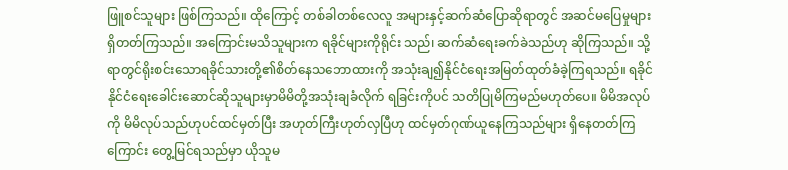ဖြူစင်သူများ ဖြစ်ကြသည်။ ထိုကြောင့် တစ်ခါတစ်လေလူ အများနှင့်ဆက်ဆံပြောဆိုရာတွင် အဆင်မပြေမှုများရှိတတ်ကြသည်။ အကြောင်းမသိသူများက ရခိုင်များကိုရိုင်း သည်၊ ဆက်ဆံရေးခက်ခဲသည်ဟု ဆိုကြသည်။ သို့ရာတွင်ရိုးစင်းသောရခိုင်သားတို့၏စိတ်နေသဘောထားကို အသုံးချ၍နိုင်ငံရေးအမြတ်ထုတ်ခံခဲ့ကြရသည်။ ရခိုင်နိုင်ငံရေးခေါင်းဆောင်ဆိုသူများမှာမိမိတို့အသုံးချခံလိုက် ရခြင်းကိုပင် သတိပြုမိကြမည်မဟုတ်ပေ။ မိမိအလုပ်ကို မိမိလုပ်သည်ဟုပင်ထင်မှတ်ပြီး အဟုတ်ကြီးဟုတ်လှပြီဟု ထင်မှတ်ဂုဏ်ယူနေကြသည်များ ရှိနေတတ်ကြကြောင်း တွေ့မြင်ရသည်မှာ ယိုသူမ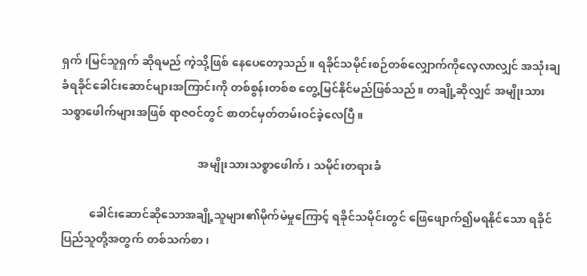ရှက်၊မြင်သူရှက် ဆိုရမည် ကဲ့သို့ဖြစ် နေပေတော့သည်။ ရခိုင်သမိုင်းစဉ်တစ်လျှောက်ကိုလေ့လာလျှင် အသုံးချခံရခိုင်ခေါင်းဆောင်များအကြာင်းကို တစ်စွန်းတစ်စ တွေ့မြင်နိုင်မည်ဖြစ်သည်။ တချို့ဆိုလျှင် အမျိုးသားသစ္စာဖေါက်များအဖြစ် ရာဇဝင်တွင် စာတင်မှတ်တမ်းဝင်ခဲ့လေပြီ။

                                                အမျိုးသားသစ္စာဖေါက်၊ သမိုင်းတရားခံ

          ခေါင်းဆောင်ဆိုသောအချို့သူများ၏မိုက်မဲမှုကြောင့် ရခိုင်သမိုင်းတွင် ဖြေဖျောက်၍မရနိုင်သော ရခိုင်ပြည်သူတို့အတွက် တစ်သက်စာ၊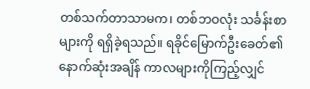တစ်သက်တာသာမက၊ တစ်ဘဝလုံး သင်္ခန်းစာများကို ရရှိခဲ့ရသည်။ ရခိုင်မြောက်ဦးခေတ်၏ နောက်ဆုံးအချိန် ကာလများကိုကြည့်လျှင်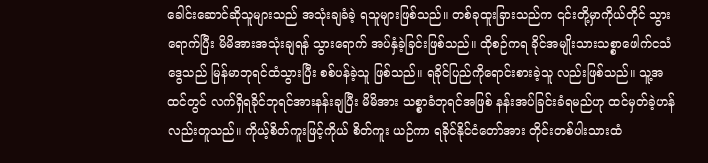ခေါင်းဆောင်ဆိုသူများသည် အသုံးချခံခဲ့ ရသူများဖြစ်သည်။ တစ်ခုထူးခြားသည်က ၎င်းတို့မှာကိုယ်တိုင် သွားရောက်ပြီး မိမိအားအသုံးချရန် သွားရောက် အပ်နှံခဲ့ခြင်းဖြစ်သည်။ ထိုစဉ်ကရ ခိုင်အမျိုးသားသစ္စာဖေါက်ငသံဒွေသည် မြန်မာဘုရင်ထံသွားပြီး စစ်ပန်ခဲ့သူ ဖြစ်သည်။ ရခိုင်ပြည်ကိုရောင်းစားခဲ့သူ လည်းဖြစ်သည်။ သူ့အထင်တွင် လက်ရှိရခိုင်ဘုရင်အားနန်းချပြီး မိမိအား သစ္စာခံဘုရင်အဖြစ် နန်းအပ်ခြင်းခံရမည်ဟု ထင်မှတ်ခဲ့ဟန်လည်းတူသည်။ ကိုယ့်စိတ်ကူးဖြင့်ကိုယ် စိတ်ကူး ယဉ်ကာ ရခိုင်နိုင်ငံတော်အား တိုင်းတစ်ပါးသားထံ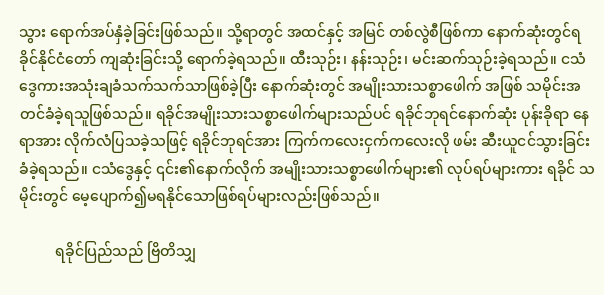သွား ရောက်အပ်နှံခဲ့ခြင်းဖြစ်သည်။ သို့ရာတွင် အထင်နှင့် အမြင် တစ်လွဲစီဖြစ်ကာ နောက်ဆုံးတွင်ရခိုင်နိုင်ငံတော် ကျဆုံးခြင်းသို့ ရောက်ခဲ့ရသည်။ ထီးသုဉ်း၊ နန်းသုဉ်း၊ မင်းဆက်သုဉ်းခဲ့ရသည်။ ငသံဒွေကားအသုံးချခံသက်သက်သာဖြစ်ခဲ့ပြီး နောက်ဆုံးတွင် အမျိုးသားသစ္စာဖေါက် အဖြစ် သမိုင်းအတင်ခံခဲ့ရသူဖြစ်သည်။ ရခိုင်အမျိုးသားသစ္စာဖေါက်များသည်ပင် ရခိုင်ဘုရင်နောက်ဆုံး ပုန်းခိုရာ နေရာအား လိုက်လံပြသခဲ့သဖြင့် ရခိုင်ဘုရင်အား ကြက်ကလေးငှက်ကလေးလို ဖမ်း ဆီးယူငင်သွားခြင်း ခံခဲ့ရသည်။ ငသံဒွေနှင့် ၎င်း၏နောက်လိုက် အမျိုးသားသစ္စာဖေါက်များ၏ လုပ်ရပ်များကား ရခိုင် သမိုင်းတွင် မေ့ပျောက်၍မရနိုင်သောဖြစ်ရပ်များလည်းဖြစ်သည်။

          ရခိုင်ပြည်သည် ဗြိတိသျှ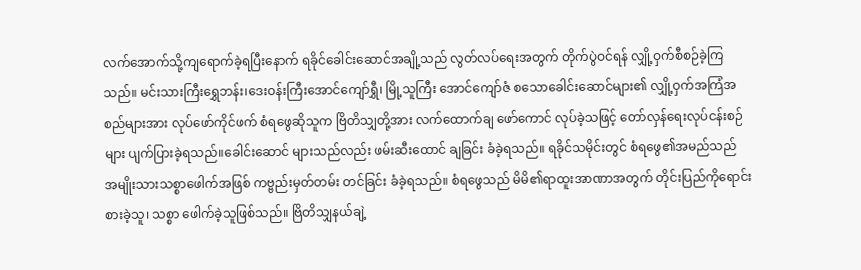လက်အောက်သို့ကျရောက်ခဲ့ရပြီးနောက် ရခိုင်ခေါင်းဆောင်အချို့သည် လွတ်လပ်ရေးအတွက် တိုက်ပွဲဝင်ရန် လျှို့ဝှက်စီစဉ်ခဲ့ကြသည်။ မင်းသားကြီးရွှေဘန်း၊ဒေးဝန်းကြီးအောင်ကျော်ရွှီ၊ မြို့သူကြီး အောင်ကျော်ဇံ စသောခေါင်းဆောင်များ၏ လျှို့ဝှက်အကြံအစည်များအား လုပ်ဖော်ကိုင်ဖက် စံရဖွေဆိုသူက ဗြိတိသျှတို့အား လက်ထောက်ချ ဖော်ကောင် လုပ်ခဲ့သဖြင့် တော်လှန်ရေးလုပ်ငန်းစဉ်များ ပျက်ပြားခဲ့ရသည်။ခေါင်းဆောင် များသည်လည်း ဖမ်းဆီးထောင် ချခြင်း ခံခဲ့ရသည်။ ရခိုင်သမိုင်းတွင် စံရဖွေ၏အမည်သည် အမျိုးသားသစ္စာဖေါက်အဖြစ် ကဗ္ဗည်းမှတ်တမ်း တင်ခြင်း ခံခဲ့ရသည်။ စံရဖွေသည် မိမိ၏ရာထူးအာဏာအတွက် တိုင်းပြည်ကိုရောင်းစားခဲ့သူ၊ သစ္စာ ဖေါက်ခဲ့သူဖြစ်သည်။ ဗြိတိသျှနယ်ချဲ့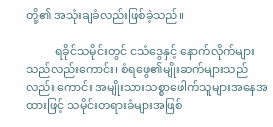တို့၏ အသုံးချခံလည်းဖြစ်ခဲ့သည်။

          ရခိုင်သမိုင်းတွင် ငသံဒွေနှင့် နောက်လိုက်များသည်လည်းကောင်း၊ စံရဖွေ၏မျိုးဆက်များသည်လည်း ကောင်း အမျိုးသားသစ္စာဖေါက်သူများအနေအထားဖြင့် သမိုင်းတရားခံများအဖြစ်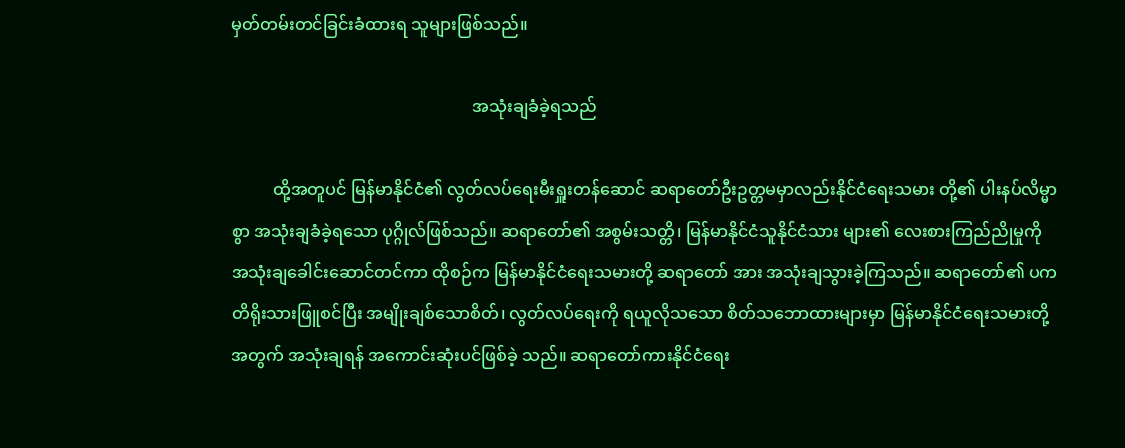မှတ်တမ်းတင်ခြင်းခံထားရ သူများဖြစ်သည်။

                                                          အသုံးချခံခဲ့ရသည်

          ထို့အတူပင် မြန်မာနိုင်ငံ၏ လွတ်လပ်ရေးမီးရှူးတန်ဆောင် ဆရာတော်ဦးဥတ္တမမှာလည်းနိုင်ငံရေးသမား တို့၏ ပါးနပ်လိမ္မာစွာ အသုံးချခံခဲ့ရသော ပုဂ္ဂိုလ်ဖြစ်သည်။ ဆရာတော်၏ အစွမ်းသတ္တိ၊ မြန်မာနိုင်ငံသူနိုင်ငံသား များ၏ လေးစားကြည်ညိုမှုကို အသုံးချခေါင်းဆောင်တင်ကာ ထိုစဉ်က မြန်မာနိုင်ငံရေးသမားတို့ ဆရာတော် အား အသုံးချသွားခဲ့ကြသည်။ ဆရာတော်၏ ပကတိရိုးသားဖြူစင်ပြီး အမျိုးချစ်သောစိတ်၊ လွတ်လပ်ရေးကို ရယူလိုသသော စိတ်သဘောထားများမှာ မြန်မာနိုင်ငံရေးသမားတို့အတွက် အသုံးချရန် အကောင်းဆုံးပင်ဖြစ်ခဲ့ သည်။ ဆရာတော်ကားနိုင်ငံရေး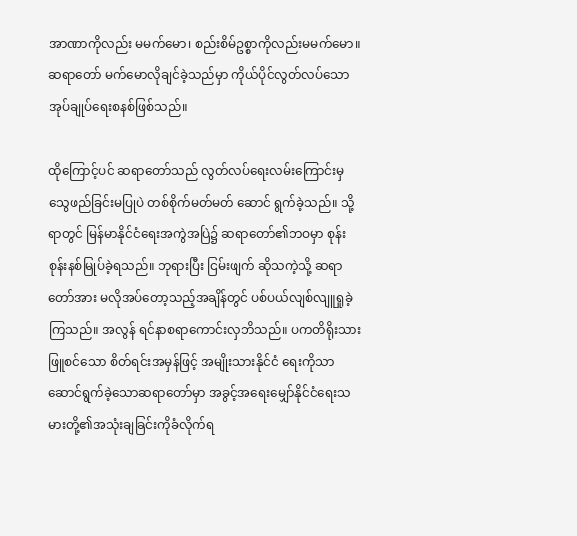အာဏာကိုလည်း မမက်မော၊ စည်းစိမ်ဥစ္စာကိုလည်းမမက်မော။ ဆရာတော် မက်မောလိုချင်ခဲ့သည်မှာ ကိုယ်ပိုင်လွတ်လပ်သော အုပ်ချုပ်ရေးစနစ်ဖြစ်သည်။

ထိုကြောင့်ပင် ဆရာတော်သည် လွတ်လပ်ရေးလမ်းကြောင်းမှ သွေဖည်ခြင်းမပြုပဲ တစ်စိုက်မတ်မတ် ဆောင် ရွက်ခဲ့သည်။ သို့ရာတွင် မြန်မာနိုင်ငံရေးအကွဲအပြဲ၌ ဆရာတော်၏ဘဝမှာ စုန်းစုန်းနစ်မြုပ်ခဲ့ရသည်။ ဘုရားပြီး ငြမ်းဖျက် ဆိုသကဲ့သို့ ဆရာတော်အား မလိုအပ်တော့သည့်အချိန်တွင် ပစ်ပယ်လျစ်လျူရှုခဲ့ကြသည်။ အလွန် ရင်နာစရာကောင်းလှဘိသည်။ ပကတိရိုးသားဖြူစင်သော စိတ်ရင်းအမှန်ဖြင့် အမျိုးသားနိုင်ငံ ရေးကိုသာ ဆောင်ရွက်ခဲ့သောဆရာတော်မှာ အခွင့်အရေးမျှော်နိုင်ငံရေးသမားတို့၏အသုံးချခြင်းကိုခံလိုက်ရ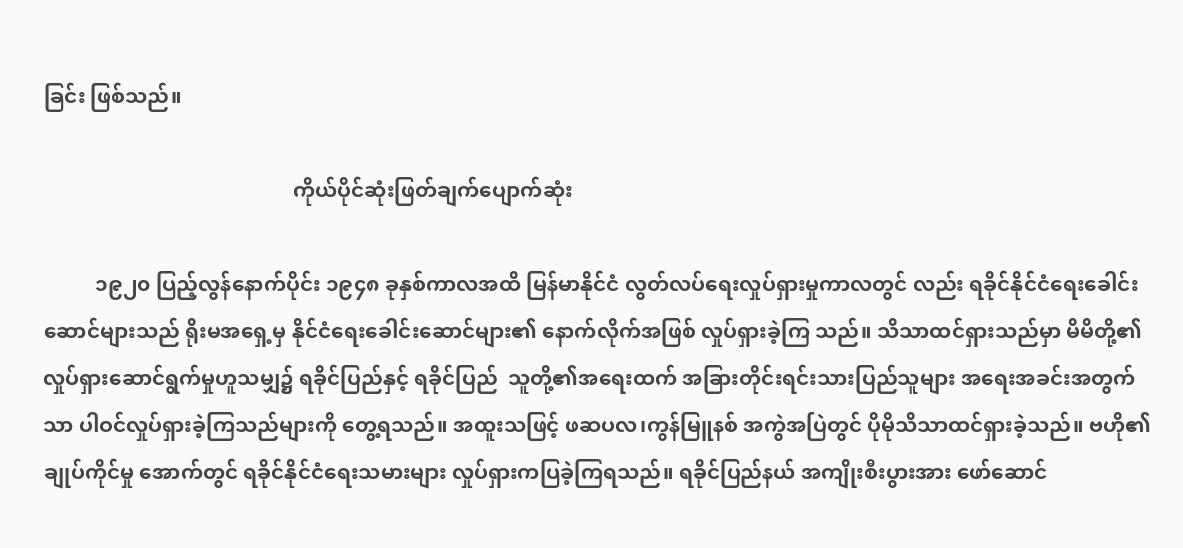ခြင်း ဖြစ်သည်။

                                                ကိုယ်ပိုင်ဆုံးဖြတ်ချက်ပျောက်ဆုံး

          ၁၉၂၀ ပြည့်လွန်နောက်ပိုင်း ၁၉၄၈ ခုနှစ်ကာလအထိ မြန်မာနိုင်ငံ လွတ်လပ်ရေးလှုပ်ရှားမှုကာလတွင် လည်း ရခိုင်နိုင်ငံရေးခေါင်းဆောင်များသည် ရိုးမအရှေ့မှ နိုင်ငံရေးခေါင်းဆောင်များ၏ နောက်လိုက်အဖြစ် လှုပ်ရှားခဲ့ကြ သည်။ သိသာထင်ရှားသည်မှာ မိမိတို့၏လှုပ်ရှားဆောင်ရွက်မှုဟူသမျှ၌ ရခိုင်ပြည်နှင့် ရခိုင်ပြည်  သူတို့၏အရေးထက် အခြားတိုင်းရင်းသားပြည်သူများ အရေးအခင်းအတွက်သာ ပါဝင်လှုပ်ရှားခဲ့ကြသည်များကို တွေ့ရသည်။ အထူးသဖြင့် ဖဆပလ၊ကွန်မြူနစ် အကွဲအပြဲတွင် ပိုမိုသိသာထင်ရှားခဲ့သည်။ ဗဟို၏ချုပ်ကိုင်မှု အောက်တွင် ရခိုင်နိုင်ငံရေးသမားများ လှုပ်ရှားကပြခဲ့ကြရသည်။ ရခိုင်ပြည်နယ် အကျိုးစီးပွားအား ဖော်ဆောင်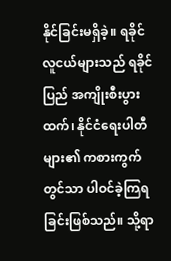နိုင်ခြင်းမရှိခဲ့။ ရခိုင်လူငယ်များသည် ရခိုင်ပြည် အကျိုးစီးပွားထက်၊ နိုင်ငံရေးပါတီများ၏ ကစားကွက်တွင်သာ ပါဝင်ခဲ့ကြရခြင်းဖြစ်သည်။ သို့ရာ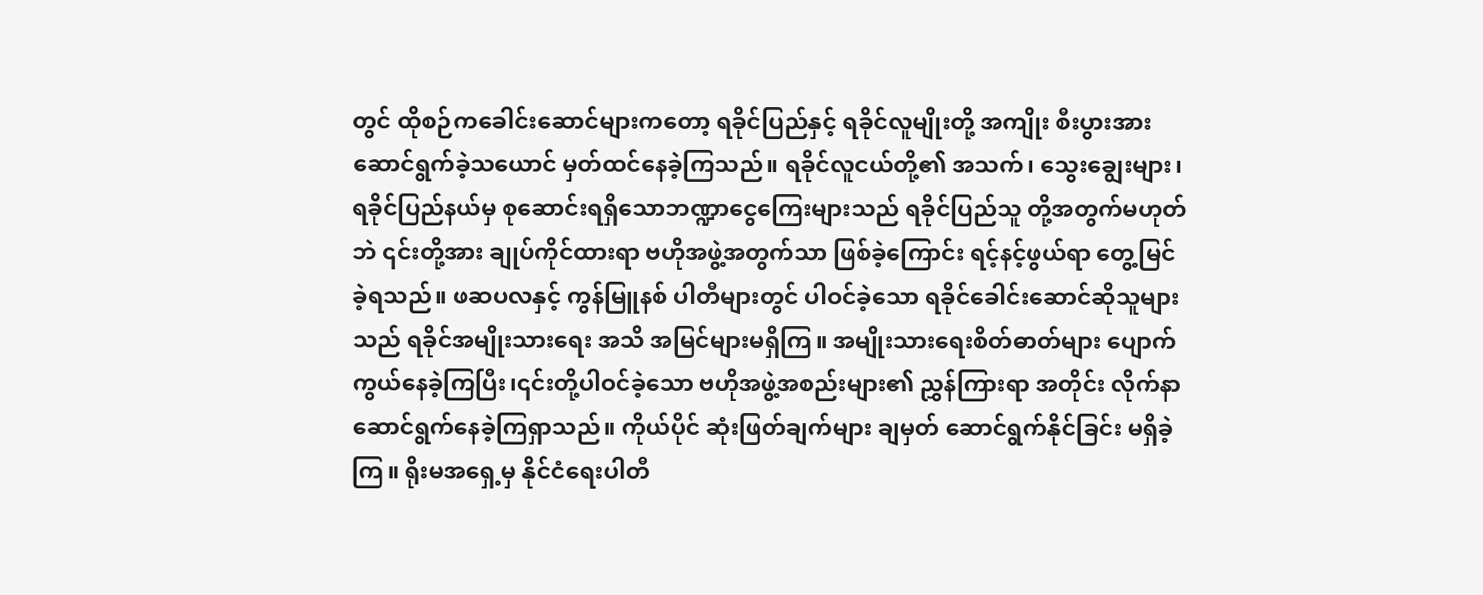တွင် ထိုစဉ်ကခေါင်းဆောင်များကတော့ ရခိုင်ပြည်နှင့် ရခိုင်လူမျိုးတို့ အကျိုး စီးပွားအား ဆောင်ရွက်ခဲ့သယောင် မှတ်ထင်နေခဲ့ကြသည်။ ရခိုင်လူငယ်တို့၏ အသက်၊ သွေးချွေးများ၊ ရခိုင်ပြည်နယ်မှ စုဆောင်းရရှိသောဘဏ္ဍာငွေကြေးများသည် ရခိုင်ပြည်သူ တို့အတွက်မဟုတ်ဘဲ ၎င်းတို့အား ချုပ်ကိုင်ထားရာ ဗဟိုအဖွဲ့အတွက်သာ ဖြစ်ခဲ့ကြောင်း ရင့်နင့်ဖွယ်ရာ တွေ့မြင်ခဲ့ရသည်။ ဖဆပလနှင့် ကွန်မြူနစ် ပါတီများတွင် ပါဝင်ခဲ့သော ရခိုင်ခေါင်းဆောင်ဆိုသူများသည် ရခိုင်အမျိုးသားရေး အသိ အမြင်များမရှိကြ။ အမျိုးသားရေးစိတ်ဓာတ်များ ပျောက်ကွယ်နေခဲ့ကြပြီး၊၎င်းတို့ပါဝင်ခဲ့သော ဗဟိုအဖွဲ့အစည်းများ၏ ညွှန်ကြားရာ အတိုင်း လိုက်နာဆောင်ရွက်နေခဲ့ကြရှာသည်။ ကိုယ်ပိုင် ဆုံးဖြတ်ချက်များ ချမှတ် ဆောင်ရွက်နိုင်ခြင်း မရှိခဲ့ကြ။ ရိုးမအရှေ့မှ နိုင်ငံရေးပါတီ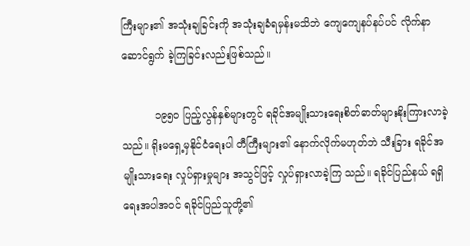ကြီးများ၏ အသုံးချခြင်းကို အသုံးချခံရမှန်းမသိဘဲ ကျေကျေနပ်နပ်ပင် လိုက်နာ ဆောင်ရွက် ခဲ့ကြခြင်းလည်းဖြစ်သည်။

          ၁၉၅၀ ပြည့်လွန်နှစ်များတွင် ရခိုင်အမျိုးသားရေးစိတ်ဓာတ်များနိုးကြားလာခဲ့သည်။ ရိုးမရှေ့မှနိုင်ငံရေးပါ တီကြီးများ၏ နောက်လိုက်မဟုတ်ဘဲ သီးခြား ရခိုင်အမျိုးသားရေး လှုပ်ရှားမှုများ အသွင်ဖြင့် လှုပ်ရှားလာခဲ့ကြ သည်။ ရခိုင်ပြည်နယ် ရရှိရေးအပါအဝင် ရခိုင်ပြည်သူတို့၏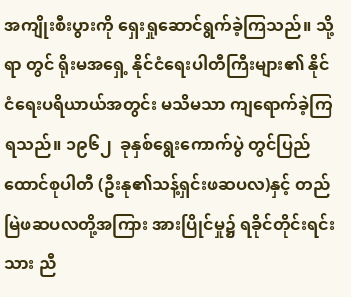အကျိုးစီးပွားကို ရှေးရှုဆောင်ရွက်ခဲ့ကြသည်။ သို့ရာ တွင် ရိုးမအရှေ့ နိုင်ငံရေးပါတီကြီးများ၏ နိုင်ငံရေးပရိယာယ်အတွင်း မသိမသာ ကျရောက်ခဲ့ကြရသည်။ ၁၉၆၂  ခုနှစ်ရွေးကောက်ပွဲ တွင်ပြည်ထောင်စုပါတီ (ဦးနု၏သန့်ရှင်းဖဆပလ)နှင့် တည်မြဲဖဆပလတို့အကြား အားပြိုင်မှု၌ ရခိုင်တိုင်းရင်းသား ညီ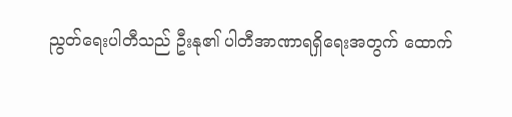ညွတ်ရေးပါတီသည် ဦးနု၏ ပါတီအာဏာရရှိရေးအတွက် ထောက်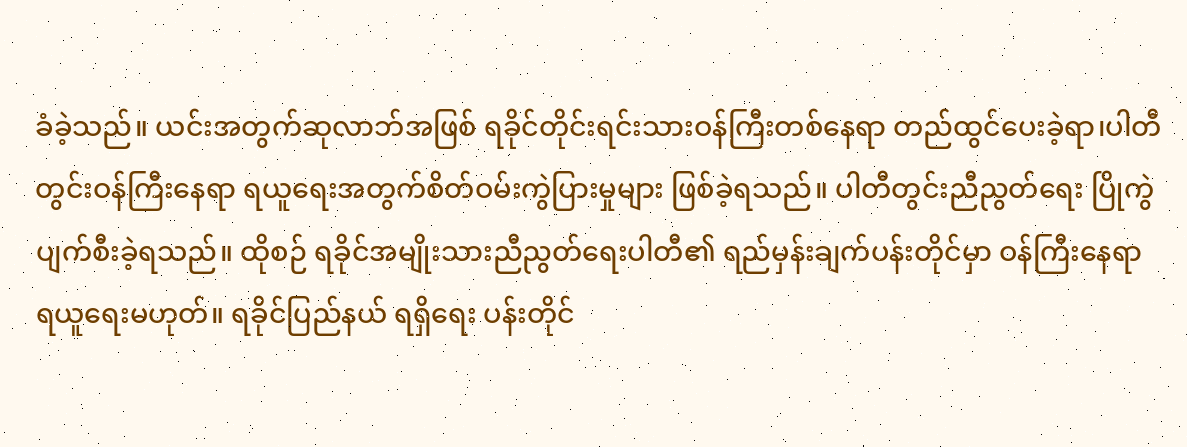ခံခဲ့သည်။ ယင်းအတွက်ဆုလာဘ်အဖြစ် ရခိုင်တိုင်းရင်းသားဝန်ကြီးတစ်နေရာ တည်ထွင်ပေးခဲ့ရာ၊ပါတီတွင်းဝန်ကြီးနေရာ ရယူရေးအတွက်စိတ်ဝမ်းကွဲပြားမှုများ ဖြစ်ခဲ့ရသည်။ ပါတီတွင်းညီညွတ်ရေး ပြိုကွဲပျက်စီးခဲ့ရသည်။ ထိုစဉ် ရခိုင်အမျိုးသားညီညွတ်ရေးပါတီ၏ ရည်မှန်းချက်ပန်းတိုင်မှာ ဝန်ကြီးနေရာ ရယူရေးမဟုတ်။ ရခိုင်ပြည်နယ် ရရှိရေး ပန်းတိုင်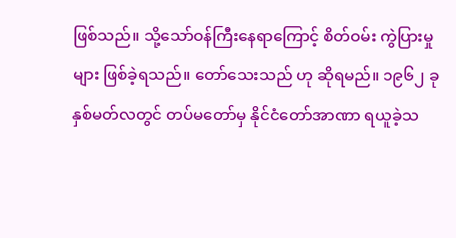ဖြစ်သည်။ သို့သော်ဝန်ကြီးနေရာကြောင့် စိတ်ဝမ်း ကွဲပြားမှုများ ဖြစ်ခဲ့ရသည်။ တော်သေးသည် ဟု ဆိုရမည်။ ၁၉၆၂ ခုနှစ်မတ်လတွင် တပ်မတော်မှ နိုင်ငံတော်အာဏာ ရယူခဲ့သ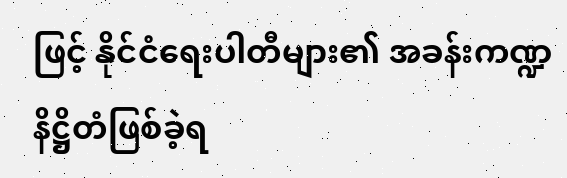ဖြင့် နိုင်ငံရေးပါတီများ၏ အခန်းကဏ္ဍ နိဋ္ဌိတံဖြစ်ခဲ့ရ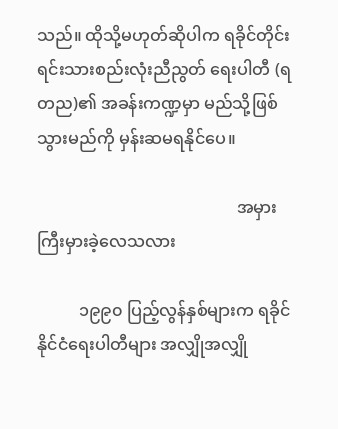သည်။ ထိုသို့မဟုတ်ဆိုပါက ရခိုင်တိုင်းရင်းသားစည်းလုံးညီညွတ် ရေးပါတီ (ရတည)၏ အခန်းကဏ္ဍမှာ မည်သို့ဖြစ်သွားမည်ကို မှန်းဆမရနိုင်ပေ။

                                                အမှားကြီးမှားခဲ့လေသလား

          ၁၉၉၀ ပြည့်လွန်နှစ်များက ရခိုင်နိုင်ငံရေးပါတီများ အလျှိုအလျှို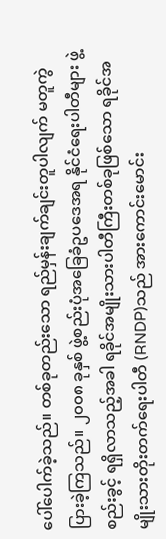ပေါ်ပေါက်ခဲ့သည်။ တစ်ခုတည်းသော ရည်မှန်းချက်ချင်းတူပါလျက် မတူကွဲပြားခဲ့ကြသည်။ ၂၀၀၈ ခုနှစ် ဖွဲ့စည်းပုံအခြေခံဥပဒေအရ နိုင်ငံရေးပါတီများ ဖွဲ့စည်းခွင့် ရရှိလာသည့်အခါ ရခိုင်အမျိုးသားပါတီကြီးတစ်ခုဖြစ်သော ရခိုင်အမျိုးသားတိုးတက်ရေးပါတီ (RNDP)သည် အားကောင်းမောင်း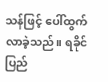သန်ဖြင့် ပေါ်ထွက်လာခဲ့သည်။ ရခိုင်ပြည်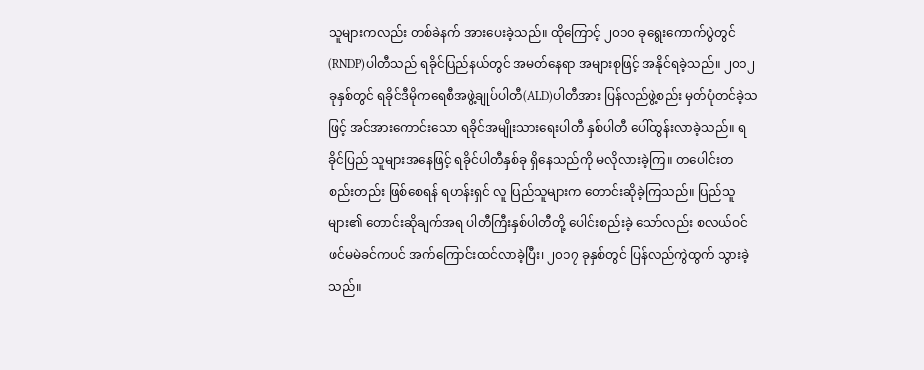သူများကလည်း တစ်ခဲနက် အားပေးခဲ့သည်။ ထိုကြောင့် ၂၀၁၀ ခုရွေးကောက်ပွဲတွင် (RNDP)ပါတီသည် ရခိုင်ပြည်နယ်တွင် အမတ်နေရာ အများစုဖြင့် အနိုင်ရခဲ့သည်။ ၂၀၁၂ ခုနှစ်တွင် ရခိုင်ဒီမိုကရေစီအဖွဲ့ချုပ်ပါတီ(ALD)ပါတီအား ပြန်လည်ဖွဲ့စည်း မှတ်ပုံတင်ခဲ့သဖြင့် အင်အားကောင်းသော ရခိုင်အမျိုးသားရေးပါတီ နှစ်ပါတီ ပေါ်ထွန်းလာခဲ့သည်။ ရခိုင်ပြည် သူများအနေဖြင့် ရခိုင်ပါတီနှစ်ခု ရှိနေသည်ကို မလိုလားခဲ့ကြ။ တပေါင်းတစည်းတည်း ဖြစ်စေရန် ရဟန်းရှင် လူ ပြည်သူများက တောင်းဆိုခဲ့ကြသည်။ ပြည်သူများ၏ တောင်းဆိုချက်အရ ပါတီကြီးနှစ်ပါတီတို့ ပေါင်းစည်းခဲ့ သော်လည်း စလယ်ဝင် ဖင်မမဲခင်ကပင် အက်ကြောင်းထင်လာခဲ့ပြီး၊ ၂၀၁၇ ခုနှစ်တွင် ပြန်လည်ကွဲထွက် သွားခဲ့သည်။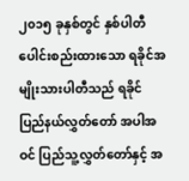၂၀၁၅ ခုနှစ်တွင် နှစ်ပါတီပေါင်းစည်းထားသော ရခိုင်အမျိုးသားပါတီသည် ရခိုင်ပြည်နယ်လွှတ်တော် အပါအဝင် ပြည်သူ့လွှတ်တော်နှင့် အ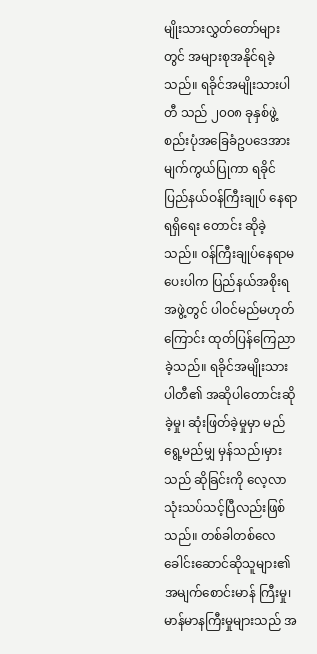မျိုးသားလွှတ်တော်များတွင် အများစုအနိုင်ရခဲ့သည်။ ရခိုင်အမျိုးသားပါတီ သည် ၂၀၀၈ ခုနှစ်ဖွဲ့စည်းပုံအခြေခံဥပဒေအားမျက်ကွယ်ပြုကာ ရခိုင်ပြည်နယ်ဝန်ကြီးချုပ် နေရာရရှိရေး တောင်း ဆိုခဲ့သည်။ ဝန်ကြီးချုပ်နေရာမပေးပါက ပြည်နယ်အစိုးရအဖွဲ့တွင် ပါဝင်မည်မဟုတ်ကြောင်း ထုတ်ပြန်ကြေညာ ခဲ့သည်။ ရခိုင်အမျိုးသားပါတီ၏ အဆိုပါတောင်းဆိုခဲ့မှု၊ ဆုံးဖြတ်ခဲ့မှုမှာ မည်ရွေ့မည်မျှ မှန်သည်၊မှားသည် ဆိုခြင်းကို လေ့လာသုံးသပ်သင့်ပြီလည်းဖြစ်သည်။ တစ်ခါတစ်လေ ခေါင်းဆောင်ဆိုသူများ၏ အမျက်စောင်းမာန် ကြီးမှု၊ မာန်မာနကြီးမှုများသည် အ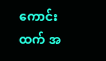ကောင်းထက် အ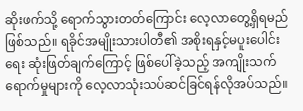ဆိုးဖက်သို့ ရောက်သွားတတ်ကြောင်း လေ့လာတွေ့ရှိရမည် ဖြစ်သည်။ ရခိုင်အမျိုးသားပါတီ၏ အစိုးရနှင့်မပူးပေါင်းရေး ဆုံးဖြတ်ချက်ကြောင့် ဖြစ်ပေါ်ခဲ့သည့် အကျိုးသက် ရောက်မှုများကို လေ့လာသုံးသပ်ဆင်ခြင်ရန်လိုအပ်သည်။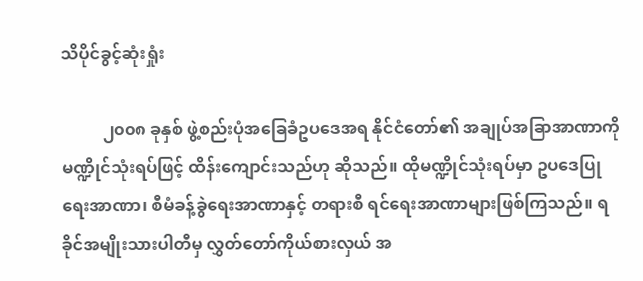သိပိုင်ခွင့်ဆုံးရှုံး

          ၂၀၀၈ ခုနှစ် ဖွဲ့စည်းပုံအခြေခံဥပဒေအရ နိုင်ငံတော်၏ အချုပ်အခြာအာဏာကို မဏ္ဍိုင်သုံးရပ်ဖြင့် ထိန်းကျောင်းသည်ဟု ဆိုသည်။ ထိုမဏ္ဍိုင်သုံးရပ်မှာ ဥပဒေပြုရေးအာဏာ၊ စီမံခန့်ခွဲရေးအာဏာနှင့် တရားစီ ရင်ရေးအာဏာများဖြစ်ကြသည်။ ရခိုင်အမျိုးသားပါတီမှ လွှတ်တော်ကိုယ်စားလှယ် အ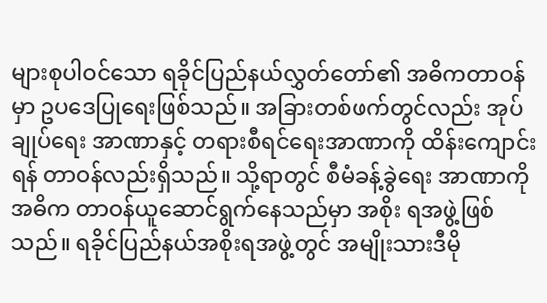များစုပါဝင်သော ရခိုင်ပြည်နယ်လွှတ်တော်၏ အဓိကတာဝန်မှာ ဥပဒေပြုရေးဖြစ်သည်။ အခြားတစ်ဖက်တွင်လည်း အုပ်ချုပ်ရေး အာဏာနှင့် တရားစီရင်ရေးအာဏာကို ထိန်းကျောင်းရန် တာဝန်လည်းရှိသည်။ သို့ရာတွင် စီမံခန့်ခွဲရေး အာဏာကို အဓိက တာဝန်ယူဆောင်ရွက်နေသည်မှာ အစိုး ရအဖွဲ့ဖြစ်သည်။ ရခိုင်ပြည်နယ်အစိုးရအဖွဲ့တွင် အမျိုးသားဒီမို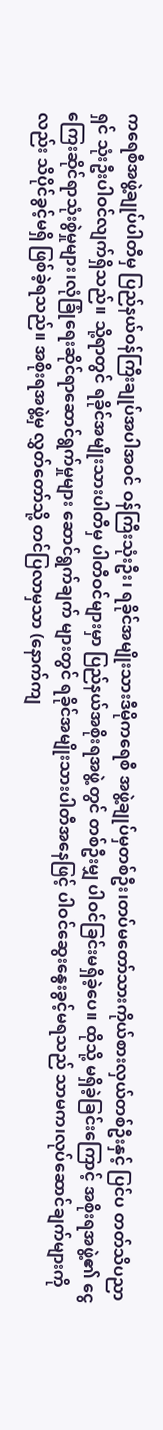ကရေစီအဖွဲ့ချုပ်ပါတီမှ ပြည်နယ်ဝန်ကြီးချုပ်အပါအဝင် ဝန်ကြီးသုံးဦး၊ ရခိုင်အမျိုးသားဒီမိုကရေစီ အဖွဲ့ချုပ်မှတစ်ဦး၊တပ်မတော်သားကိုယ်စားလှယ်တစ်ဦးနှင့် ပြင်ပ တတ်သိပညာရှင် သုံးဦးပါဝင်လျက်ရှိသည်။ သို့ရာတွင် ရခိုင်အမျိုးသားပါတီမှ ပါတီဝင်များမှာ ပြည်နယ်အစိုးရအဖွဲ့တွင် တစ်ဦးမျှ ပါဝင်ခြင်းမရှိခဲ့ပေ။ ထိုသို့ မရှိခဲ့ခြင်းကြောင့် အစိုးရအဖွဲ့၏ ငွေကြေးဆိုင်ရာသုံးစွဲမှုများ၊လုံခြုံရေးဆိုင်ရာဆောင်ရွက်မှုများ ဆောင်ရွက်ချက် များတွင် ရခိုင်အမျိုးသားပါတီအနေဖြင့် ပါဝင်ဆွေးနွေးခွင့်မရသည် သာမက၊လုပ်ဆောင်ချက်များကိုလည်း သိပိုင်ခွင့်မရှိ ဖြစ်ခဲ့ရသည်။ အစိုးရအဖွဲ့မှ လွှတ်တော်သို့ တင်ပြလာမှသာ (နောက်ကျ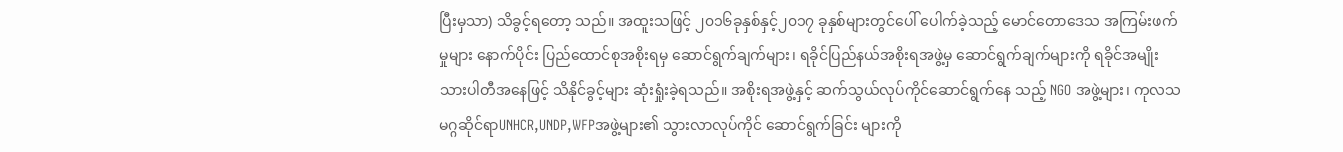ပြီးမှသာ) သိခွင့်ရတော့ သည်။ အထူးသဖြင့် ၂၀၁၆ခုနှစ်နှင့်၂၀၁၇ ခုနှစ်များတွင်ပေါ် ပေါက်ခဲ့သည့် မောင်တောဒေသ အကြမ်းဖက်မှုများ နောက်ပိုင်း ပြည်ထောင်စုအစိုးရမှ ဆောင်ရွက်ချက်များ၊ ရခိုင်ပြည်နယ်အစိုးရအဖွဲ့မှ ဆောင်ရွက်ချက်များကို ရခိုင်အမျိုးသားပါတီအနေဖြင့် သိနိုင်ခွင့်များ ဆုံးရှုံးခဲ့ရသည်။ အစိုးရအဖွဲ့နှင့် ဆက်သွယ်လုပ်ကိုင်ဆောင်ရွက်နေ သည့် NGO အဖွဲ့များ၊ ကုလသမဂ္ဂဆိုင်ရာUNHCR,UNDP,WFPအဖွဲ့များ၏ သွားလာလုပ်ကိုင် ဆောင်ရွက်ခြင်း များကို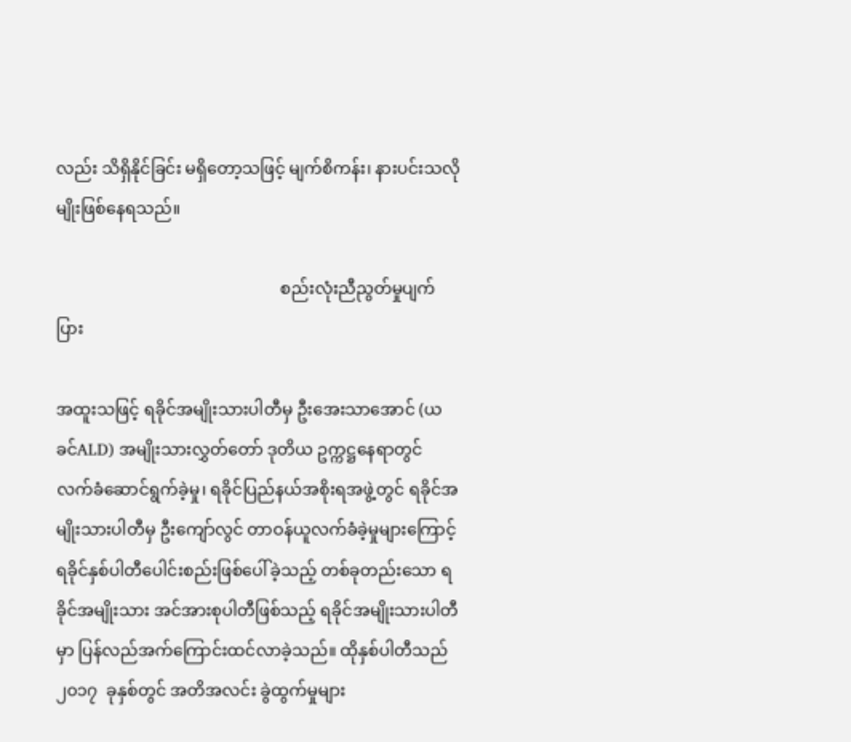လည်း သိရှိနိုင်ခြင်း မရှိတော့သဖြင့် မျက်စိကန်း၊ နားပင်းသလိုမျိုးဖြစ်နေရသည်။

                                                      စည်းလုံးညီညွတ်မှုပျက်ပြား

အထူးသဖြင့် ရခိုင်အမျိုးသားပါတီမှ ဦးအေးသာအောင် (ယခင်ALD) အမျိုးသားလွှတ်တော် ဒုတိယ ဥက္ကဋ္ဌနေရာတွင် လက်ခံဆောင်ရွက်ခဲ့မှု၊ ရခိုင်ပြည်နယ်အစိုးရအဖွဲ့တွင် ရခိုင်အမျိုးသားပါတီမှ ဦးကျော်လွင် တာဝန်ယူလက်ခံခဲ့မှုများကြောင့် ရခိုင်နှစ်ပါတီပေါင်းစည်းဖြစ်ပေါ်ခဲ့သည့် တစ်ခုတည်းသော ရခိုင်အမျိုးသား အင်အားစုပါတီဖြစ်သည့် ရခိုင်အမျိုးသားပါတီမှာ ပြန်လည်အက်ကြောင်းထင်လာခဲ့သည်။ ထိုနှစ်ပါတီသည် ၂၀၁၇  ခုနှစ်တွင် အတိအလင်း ခွဲထွက်မှုများ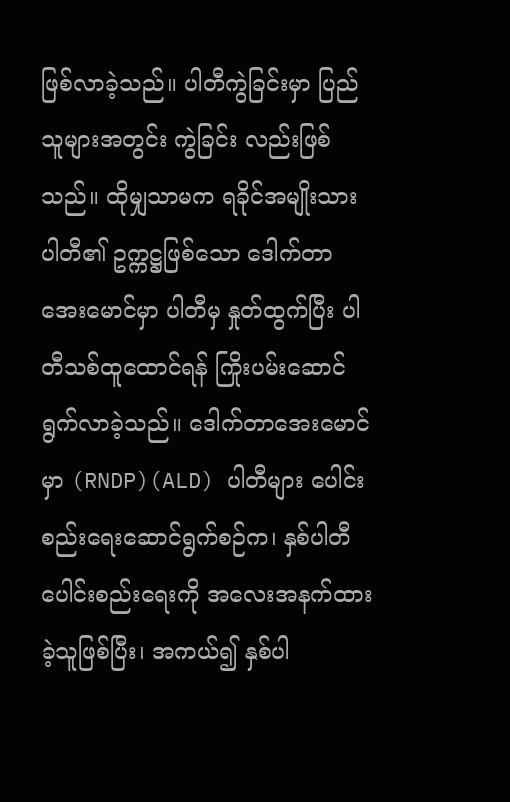ဖြစ်လာခဲ့သည်။ ပါတီကွဲခြင်းမှာ ပြည်သူများအတွင်း ကွဲခြင်း လည်းဖြစ်သည်။ ထိုမျှသာမက ရခိုင်အမျိုးသားပါတီ၏ ဥက္ကဋ္ဌဖြစ်သော ဒေါက်တာအေးမောင်မှာ ပါတီမှ နှုတ်ထွက်ပြီး ပါတီသစ်ထူထောင်ရန် ကြိုးပမ်းဆောင်ရွက်လာခဲ့သည်။ ဒေါက်တာအေးမောင်မှာ (RNDP)(ALD) ပါတီများ ပေါင်းစည်းရေးဆောင်ရွက်စဉ်က၊ နှစ်ပါတီပေါင်းစည်းရေးကို အလေးအနက်ထားခဲ့သူဖြစ်ပြီး၊ အကယ်၍ နှစ်ပါ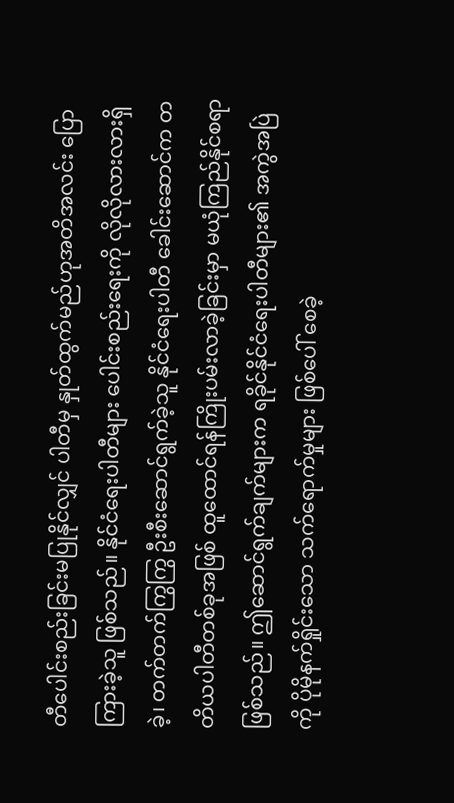တီပေါင်းစည်းခြင်းမပြုနိုင်လျှင် ပါတီမှ နှုတ်ထွက်မည်ဟုအတိအလင်း ပြောကြားခဲ့သူ ဖြစ်သည်။ နိုင်ငံရေးပါတီများ ပေါင်းစည်းရေးကို လိုလိုလားလားရှိခဲ့၊ တက်တက်ကြွကြွ ဦးစီးဆောင်ရွက်ခဲ့သူ နိုင်ငံရေးပါတီ ခေါင်းဆောင်က တတိယပါတီတစ်ခုအဖြစ် ထူထောင်ရန်ကြိုးပမ်းလာခဲ့ခြင်းမှာ မယုံကြည်နိုင်စရာ ဖြစ်သည်။ ဤဆောင်ရွက်ချက်များက ရခိုင်နိုင်ငံရေးပါတီများ၏ အကွဲအပြဲကို ပိုမိုနက်ရှိုင်းသော သက်ရောက်မှုများ ဖြစ်ပေါ် စေခဲ့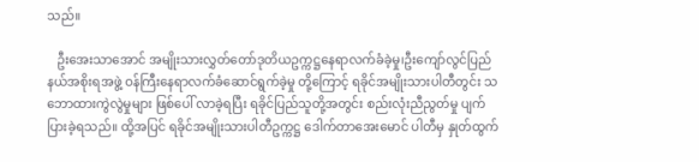သည်။

   ဦးအေးသာအောင် အမျိုးသားလွှတ်တော်ဒုတိယဥက္ကဋ္ဌနေရာလက်ခံခဲ့မှု၊ဦးကျော်လွင်ပြည်နယ်အစိုးရအဖွဲ့ ဝန်ကြီးနေရာလက်ခံဆောင်ရွက်ခဲ့မှု တို့ကြောင့် ရခိုင်အမျိုးသားပါတီတွင်း သဘောထားကွဲလွဲမှုများ ဖြစ်ပေါ် လာခဲ့ရပြီး ရခိုင်ပြည်သူတို့အတွင်း စည်းလုံးညီညွတ်မှု ပျက်ပြားခဲ့ရသည်။ ထို့အပြင် ရခိုင်အမျိုးသားပါတီဥက္ကဋ္ဌ ဒေါက်တာအေးမောင် ပါတီမှ နှုတ်ထွက်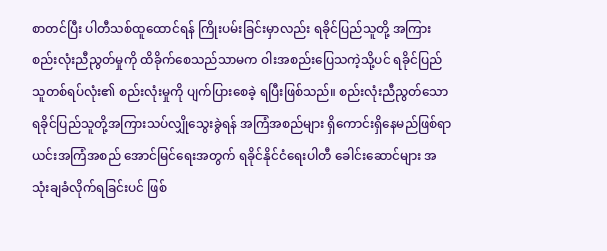စာတင်ပြီး ပါတီသစ်ထူထောင်ရန် ကြိုးပမ်းခြင်းမှာလည်း ရခိုင်ပြည်သူတို့ အကြား စည်းလုံးညီညွတ်မှုကို ထိခိုက်စေသည်သာမက ဝါးအစည်းပြေသကဲ့သို့ပင် ရခိုင်ပြည်သူတစ်ရပ်လုံး၏ စည်းလုံးမှုကို ပျက်ပြားစေခဲ့ ရပြီးဖြစ်သည်။ စည်းလုံးညီညွတ်သောရခိုင်ပြည်သူတို့အကြားသပ်လျှိုသွေးခွဲရန် အကြံအစည်များ ရှိကောင်းရှိနေမည်ဖြစ်ရာ ယင်းအကြံအစည် အောင်မြင်ရေးအတွက် ရခိုင်နိုင်ငံရေးပါတီ ခေါင်းဆောင်များ အသုံးချခံလိုက်ရခြင်းပင် ဖြစ်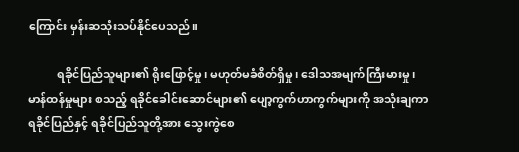ကြောင်း မှန်းဆသုံးသပ်နိုင်ပေသည်။

          ရခိုင်ပြည်သူများ၏ ရိုးဖြောင့်မှု၊ မဟုတ်မခံစိတ်ရှိမှု၊ ဒေါသအမျက်ကြီးမားမှု၊ မာန်ထန်မှုများ စသည့် ရခိုင်ခေါင်းဆောင်များ၏ ပျော့ကွက်ဟာကွက်များကို အသုံးချကာ ရခိုင်ပြည်နှင့် ရခိုင်ပြည်သူတို့အား သွေးကွဲစေ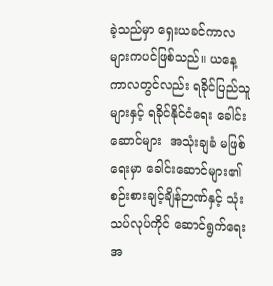ခဲ့သည်မှာ ရှေးယခင်ကာလများကပင်ဖြစ်သည်။ ယနေ့ကာလတွင်လည်း ရခိုင်ပြည်သူများနှင့် ရခိုင်နိုင်ငံရေး ခေါင်းဆောင်များ  အသုံးချခံ မဖြစ်ရေးမှာ ခေါင်းဆောင်များ၏ စဉ်းစားချင့်ချိန်ဉာဏ်နှင့် သုံးသပ်လုပ်ကိုင် ဆောင်ရွက်ရေးအ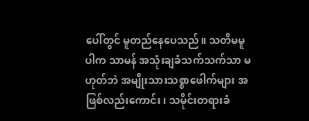ပေါ်တွင် မူတည်နေပေသည်။ သတိမမူပါက သာမန် အသုံးချခံသက်သက်သာ မဟုတ်ဘဲ အမျိုးသားသစ္စာဖေါက်များ အဖြစ်လည်းကောင်း၊ သမိုင်းတရားခံ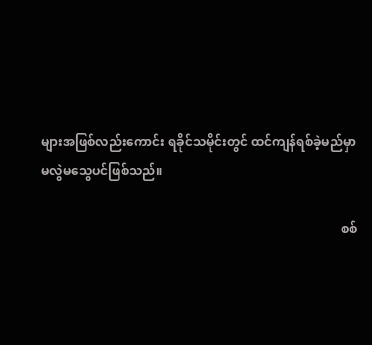များအဖြစ်လည်းကောင်း ရခိုင်သမိုင်းတွင် ထင်ကျန်ရစ်ခဲ့မည်မှာ မလွဲမသွေပင်ဖြစ်သည်။

                                                                                                စစ်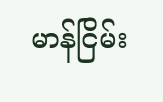မာန်ငြိမ်း